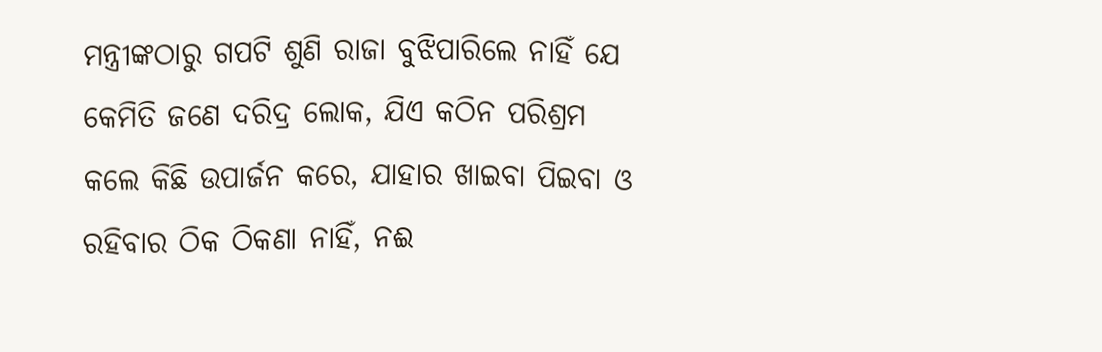ମନ୍ତ୍ରୀଙ୍କଠାରୁ ଗପଟି ଶୁଣି ରାଜା ବୁଝିପାରିଲେ ନାହିଁ ଯେ କେମିତି ଜଣେ ଦରିଦ୍ର ଲୋକ, ଯିଏ କଠିନ ପରିଶ୍ରମ କଲେ କିଛି ଉପାର୍ଜନ କରେ, ଯାହାର ଖାଇବା ପିଇବା ଓ ରହିବାର ଠିକ ଠିକଣା ନାହିଁ, ନଈ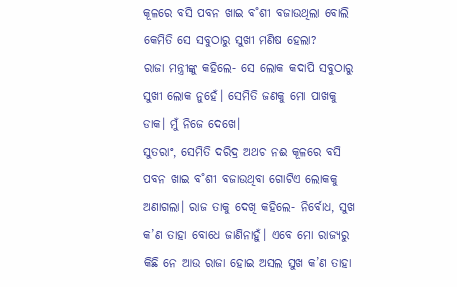କୂଳରେ ବସି ପବନ ଖାଇ ବ˚ଶୀ ବଜାଉଥିଲା ବୋଲି କେମିତି ସେ ସବୁଠାରୁ ସୁଖୀ ମଣିଷ ହେଲା?
ରାଜା ମନ୍ତ୍ରୀଙ୍କୁ କହିଲେ- ସେ ଲୋକ କଦାପି ସବୁଠାରୁ ସୁଖୀ ଲୋକ ନୁହେଁ। ସେମିତି ଜଣକୁ ମୋ ପାଖକୁ ଡାକ। ମୁଁ ନିଜେ ଦେଖେ।
ସୁତରାଂ, ସେମିତି ଦରିଦ୍ର ଅଥଚ ନଈ କୂଳରେ ବସି ପବନ ଖାଇ ବ˚ଶୀ ବଜାଉଥିବା ଗୋଟିଏ ଲୋକକୁ ଅଣାଗଲା। ରାଜ ତାକୁ ଦେଖି କହିଲେ- ନିର୍ବୋଧ, ସୁଖ କ’ଣ ତାହା ବୋଧେ ଜାଣିନାହୁଁ। ଏବେ ମୋ ରାଜ୍ୟରୁ କିଛି ନେ ଆଉ ରାଜା ହୋଇ ଅସଲ ସୁଖ କ’ଣ ତାହା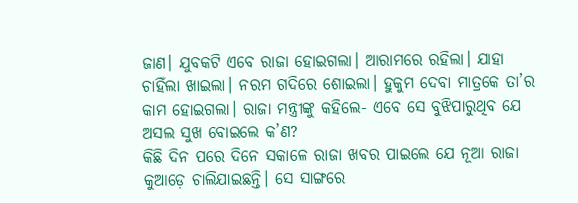ଜାଣ। ଯୁବକଟି ଏବେ ରାଜା ହୋଇଗଲା। ଆରାମରେ ରହିଲା। ଯାହା ଚାହିଁଲା ଖାଇଲା। ନରମ ଗଦିରେ ଶୋଇଲା। ହୁକୁମ ଦେବା ମାତ୍ରକେ ତା’ର କାମ ହୋଇଗଲା। ରାଜା ମନ୍ତ୍ରୀଙ୍କୁ କହିଲେ- ଏବେ ସେ ବୁଝିପାରୁଥିବ ଯେ ଅସଲ ସୁଖ ବୋଇଲେ କ’ଣ?
କିଛି ଦିନ ପରେ ଦିନେ ସକାଳେ ରାଜା ଖବର ପାଇଲେ ଯେ ନୂଆ ରାଜା କୁଆଡ଼େ ଚାଲିଯାଇଛନ୍ତି। ସେ ସାଙ୍ଗରେ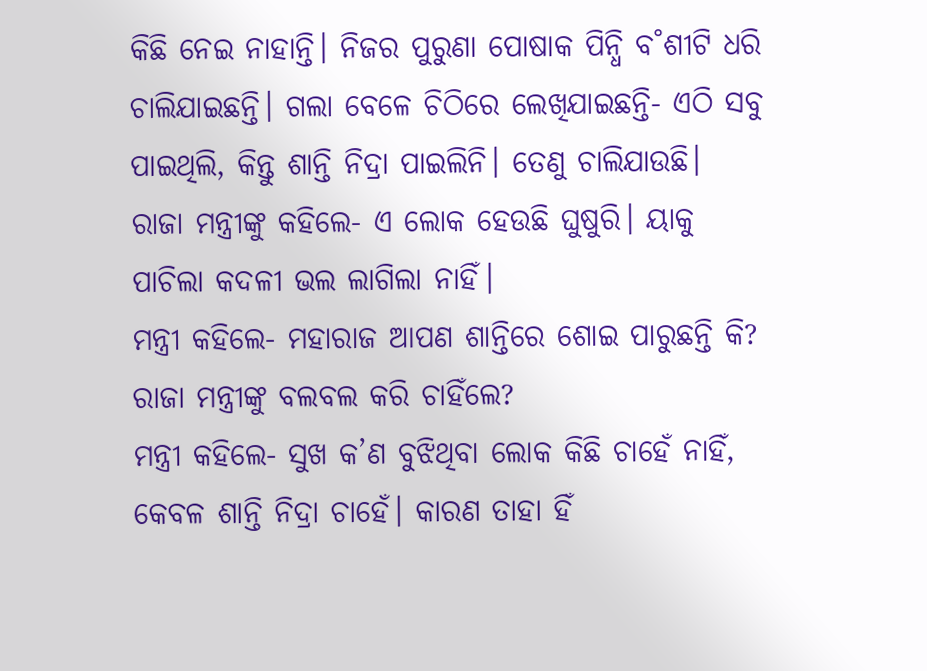କିଛି ନେଇ ନାହାନ୍ତି। ନିଜର ପୁରୁଣା ପୋଷାକ ପିନ୍ଧି ବ˚ଶୀଟି ଧରି ଚାଲିଯାଇଛନ୍ତି। ଗଲା ବେଳେ ଚିଠିରେ ଲେଖିଯାଇଛନ୍ତି- ଏଠି ସବୁ ପାଇଥିଲି, କିନ୍ତୁ ଶାନ୍ତି ନିଦ୍ରା ପାଇଲିନି। ତେଣୁ ଚାଲିଯାଉଛି।
ରାଜା ମନ୍ତ୍ରୀଙ୍କୁ କହିଲେ- ଏ ଲୋକ ହେଉଛି ଘୁଷୁରି। ୟାକୁ ପାଚିଲା କଦଳୀ ଭଲ ଲାଗିଲା ନାହିଁ।
ମନ୍ତ୍ରୀ କହିଲେ- ମହାରାଜ ଆପଣ ଶାନ୍ତିରେ ଶୋଇ ପାରୁଛନ୍ତି କି?
ରାଜା ମନ୍ତ୍ରୀଙ୍କୁ ବଲବଲ କରି ଚାହିଁଲେ?
ମନ୍ତ୍ରୀ କହିଲେ- ସୁଖ କ’ଣ ବୁଝିଥିବା ଲୋକ କିଛି ଚାହେଁ ନାହିଁ, କେବଳ ଶାନ୍ତି ନିଦ୍ରା ଚାହେଁ। କାରଣ ତାହା ହିଁ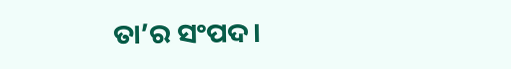ତା’ର ସଂପଦ।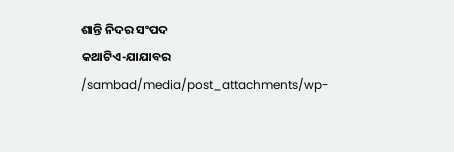ଶାନ୍ତି ନିଦର ସଂପଦ
କଥାଟିଏ-ଯାଯାବର
/sambad/media/post_attachments/wp-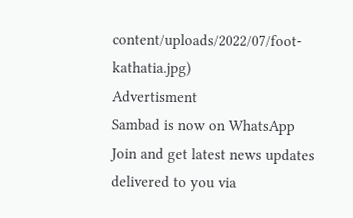content/uploads/2022/07/foot-kathatia.jpg)
Advertisment
Sambad is now on WhatsApp
Join and get latest news updates delivered to you via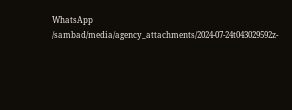WhatsApp
/sambad/media/agency_attachments/2024-07-24t043029592z-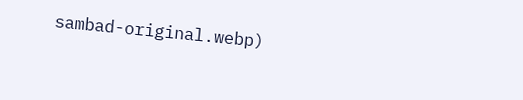sambad-original.webp)